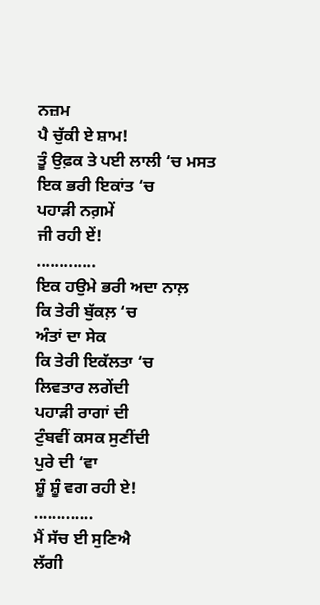ਨਜ਼ਮ
ਪੈ ਚੁੱਕੀ ਏ ਸ਼ਾਮ!
ਤੂੰ ਉਫ਼ਕ ਤੇ ਪਈ ਲਾਲੀ ‘ਚ ਮਸਤ
ਇਕ ਭਰੀ ਇਕਾਂਤ ‘ਚ
ਪਹਾੜੀ ਨਗ਼ਮੇਂ
ਜੀ ਰਹੀ ਏਂ!
.............
ਇਕ ਹਉਮੇ ਭਰੀ ਅਦਾ ਨਾਲ਼
ਕਿ ਤੇਰੀ ਬੁੱਕਲ਼ ‘ਚ
ਅੰਤਾਂ ਦਾ ਸੇਕ
ਕਿ ਤੇਰੀ ਇਕੱਲਤਾ ‘ਚ
ਲਿਵਤਾਰ ਲਗੇਂਦੀ
ਪਹਾੜੀ ਰਾਗਾਂ ਦੀ
ਟੁੰਬਵੀਂ ਕਸਕ ਸੁਣੀਂਦੀ
ਪੁਰੇ ਦੀ ‘ਵਾ
ਸ਼ੂੰ ਸ਼ੂੰ ਵਗ ਰਹੀ ਏ!
.............
ਮੈਂ ਸੱਚ ਈ ਸੁਣਿਐ
ਲੱਗੀ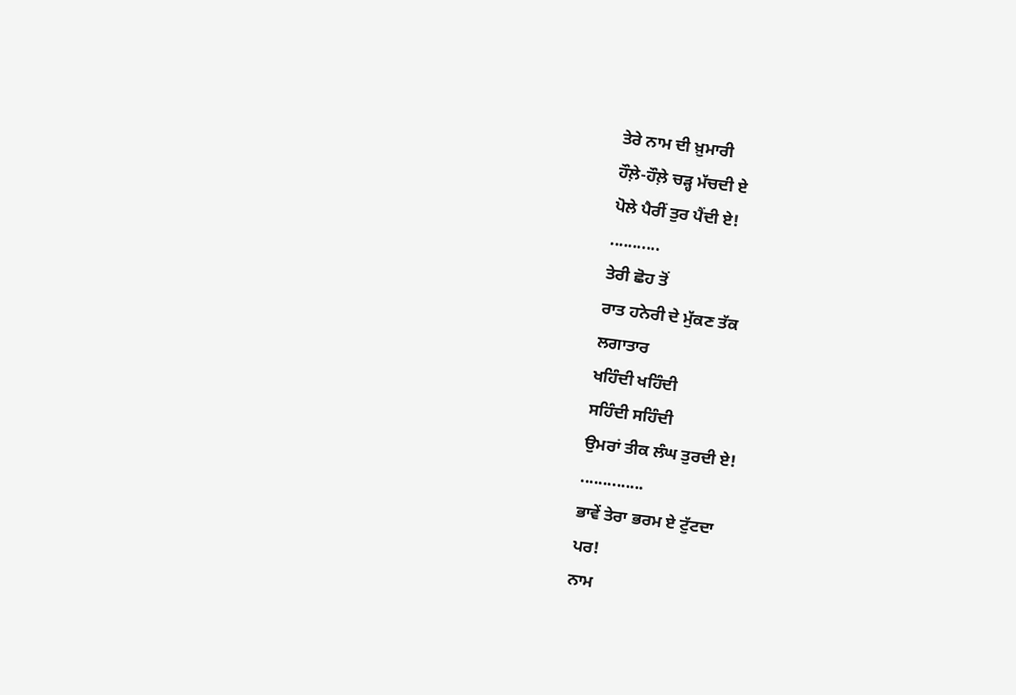ਤੇਰੇ ਨਾਮ ਦੀ ਖ਼ੁਮਾਰੀ
ਹੌਲ਼ੇ-ਹੌਲ਼ੇ ਚੜ੍ਹ ਮੱਚਦੀ ਏ
ਪੋਲੇ ਪੈਰੀਂ ਤੁਰ ਪੈਂਦੀ ਏ!
...........
ਤੇਰੀ ਛੋਹ ਤੋਂ
ਰਾਤ ਹਨੇਰੀ ਦੇ ਮੁੱਕਣ ਤੱਕ
ਲਗਾਤਾਰ
ਖਹਿੰਦੀ ਖਹਿੰਦੀ
ਸਹਿੰਦੀ ਸਹਿੰਦੀ
ਉਮਰਾਂ ਤੀਕ ਲੰਘ ਤੁਰਦੀ ਏ!
..............
ਭਾਵੇਂ ਤੇਰਾ ਭਰਮ ਏ ਟੁੱਟਦਾ
ਪਰ!
ਨਾਮ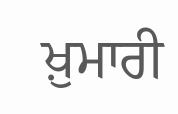ਖ਼ੁਮਾਰੀ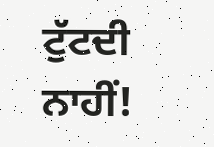ਟੁੱਟਦੀ ਨਾਹੀਂ!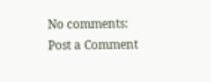No comments:
Post a Comment